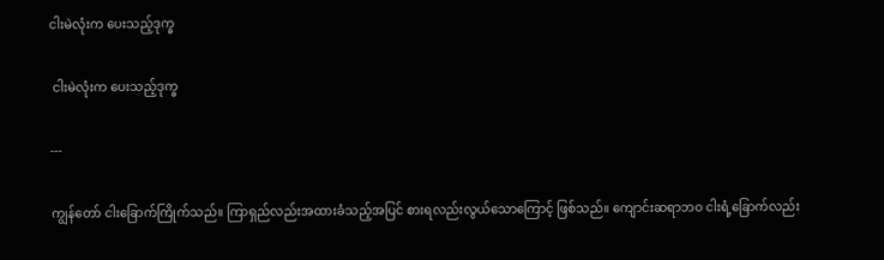ငါးမဲလုံးက ပေးသည့်ဒုက္ခ

 ငါးမဲလုံးက ပေးသည့်ဒုက္ခ

---

ကျွန်တော် ငါးခြောက်ကြိုက်သည်။ ကြာရှည်လည်းအထားခံသည့်အပြင် စားရလည်းလွယ်သောကြောင့် ဖြစ်သည်။ ကျောင်းဆရာဘဝ ငါးရံ့ခြောက်လည်း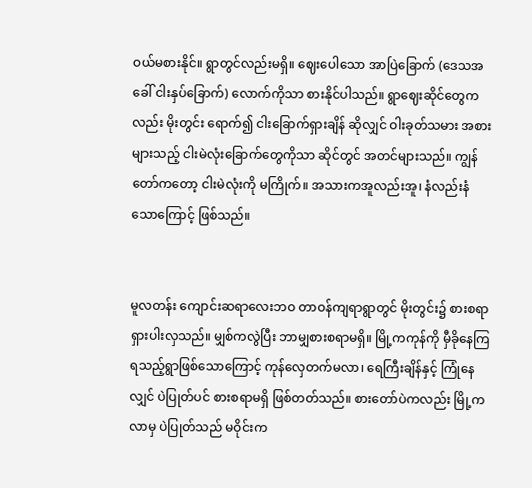ဝယ်မစားနိုင်။ ရွာတွင်လည်းမရှိ။ ဈေးပေါသော အာပြဲခြောက် (ဒေသအခေါ် ငါးနှပ်ခြောက်) လောက်ကိုသာ စားနိုင်ပါသည်။ ရွာဈေးဆိုင်တွေကလည်း မိုးတွင်း ရောက်၍ ငါးခြောက်ရှားချိန် ဆိုလျှင် ဝါးခုတ်သမား အစားများသည့် ငါးမဲလုံးခြောက်တွေကိုသာ ဆိုင်တွင် အတင်များသည်။ ကျွန်တော်ကတော့ ငါးမဲလုံးကို မကြိုက်။ အသားကအူလည်းအူ၊ နံလည်းနံသောကြောင့် ဖြစ်သည်။


မူလတန်း ကျောင်းဆရာလေးဘဝ တာဝန်ကျရာရွာတွင် မိုးတွင်း၌ စားစရာရှားပါးလှသည်။ မျှစ်ကလွဲပြီး ဘာမျှစားစရာမရှိ။ မြို့ကကုန်ကို မှီခိုနေကြရသည့်ရွာဖြစ်သောကြောင့် ကုန်လှေတက်မလာ၊ ရေကြီးချိန်နှင့် ကြုံနေလျှင် ပဲပြုတ်ပင် စားစရာမရှိ ဖြစ်တတ်သည်။ စားတော်ပဲကလည်း မြို့ကလာမှ ပဲပြုတ်သည် မဝိုင်းက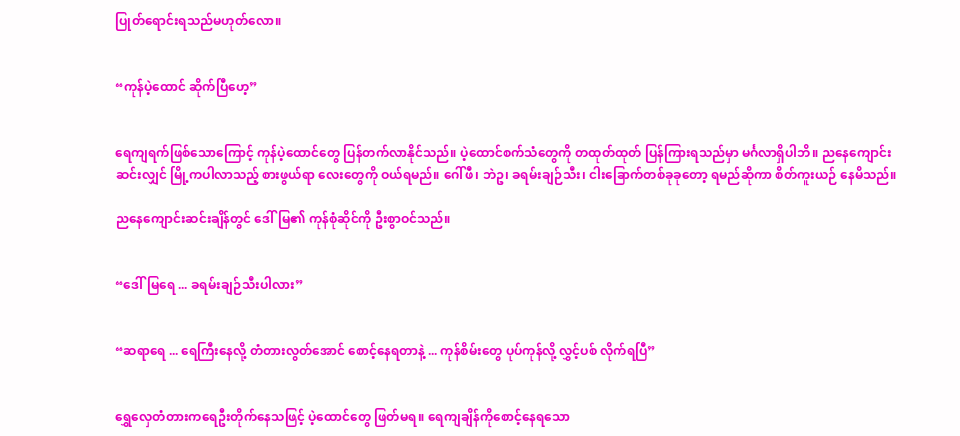ပြုတ်ရောင်းရသည်မဟုတ်လော။


“ကုန်ပဲ့ထောင် ဆိုက်ပြီဟေ့”


ရေကျရက်ဖြစ်သောကြောင့် ကုန်ပဲ့ထောင်တွေ ပြန်တက်လာနိုင်သည်။ ပဲ့ထောင်စက်သံတွေကို တထုတ်ထုတ် ပြန်ကြားရသည်မှာ မင်္ဂလာရှိပါဘိ။ ညနေကျောင်းဆင်းလျှင် မြို့ကပါလာသည့် စားဖွယ်ရာ လေးတွေကို ဝယ်ရမည်။ ဂေါ်ဖီ၊ ဘဲဥ၊ ခရမ်းချဉ်သီး၊ ငါးခြောက်တစ်ခုခုတော့ ရမည်ဆိုကာ စိတ်ကူးယဉ် နေမိသည်။

ညနေကျောင်းဆင်းချိန်တွင် ဒေါ်မြ၏ ကုန်စုံဆိုင်ကို ဦးစွာဝင်သည်။


“ဒေါ်မြရေ ... ခရမ်းချဉ်သီးပါလား”


“ဆရာရေ ... ရေကြီးနေလို့ တံတားလွတ်အောင် စောင့်နေရတာနဲ့ ... ကုန်စိမ်းတွေ ပုပ်ကုန်လို့ လွှင့်ပစ် လိုက်ရပြီ”


ရွှေလှေတံတားကရေဦးတိုက်နေသဖြင့် ပဲ့ထောင်တွေ ဖြတ်မရ။ ရေကျချိန်ကိုစောင့်နေရသော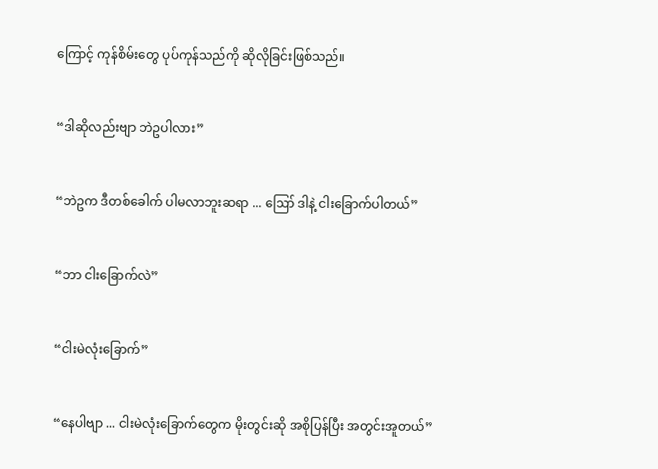ကြောင့် ကုန်စိမ်းတွေ ပုပ်ကုန်သည်ကို ဆိုလိုခြင်းဖြစ်သည်။


“ဒါဆိုလည်းဗျာ ဘဲဥပါလား”


“ဘဲဥက ဒီတစ်ခေါက် ပါမလာဘူးဆရာ ... ဪ ဒါနဲ့ ငါးခြောက်ပါတယ်”


“ဘာ ငါးခြောက်လဲ”


“ငါးမဲလုံးခြောက်”


“နေပါဗျာ ... ငါးမဲလုံးခြောက်တွေက မိုးတွင်းဆို အစိုပြန်ပြီး အတွင်းအူတယ်”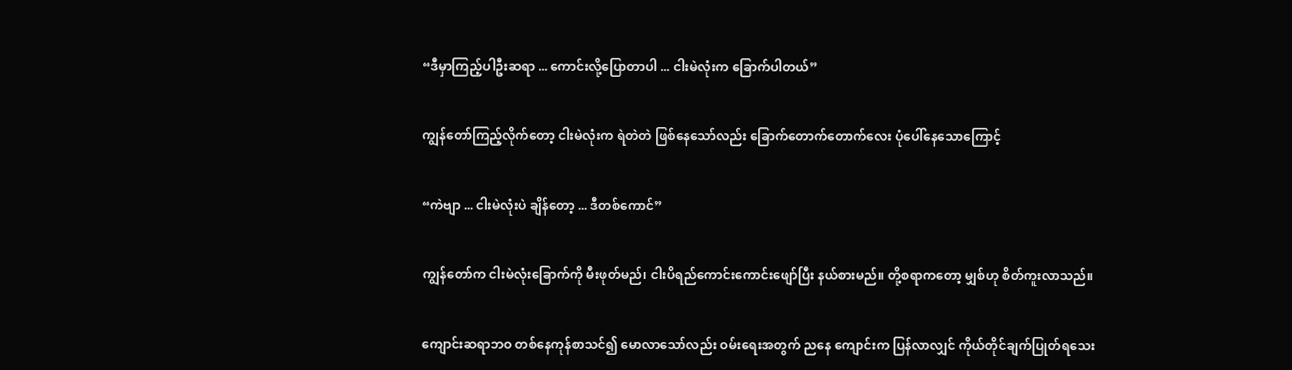“ဒီမှာကြည့်ပါဦးဆရာ ... ကောင်းလို့ပြောတာပါ ... ငါးမဲလုံးက ခြောက်ပါတယ်”


ကျွန်တော်ကြည့်လိုက်တော့ ငါးမဲလုံးက ရဲတဲတဲ ဖြစ်နေသော်လည်း ခြောက်တောက်တောက်လေး ပုံပေါ်နေသောကြောင့်


“ကဲဗျာ ... ငါးမဲလုံးပဲ ချိန်တော့ ... ဒီတစ်ကောင်”


ကျွန်တော်က ငါးမဲလုံးခြောက်ကို မီးဖုတ်မည်၊ ငါးပိရည်ကောင်းကောင်းဖျော်ပြီး နယ်စားမည်။ တို့စရာကတော့ မျှစ်ဟု စိတ်ကူးလာသည်။


ကျောင်းဆရာဘဝ တစ်နေကုန်စာသင်၍ မောလာသော်လည်း ဝမ်းရေးအတွက် ညနေ ကျောင်းက ပြန်လာလျှင် ကိုယ်တိုင်ချက်ပြုတ်ရသေး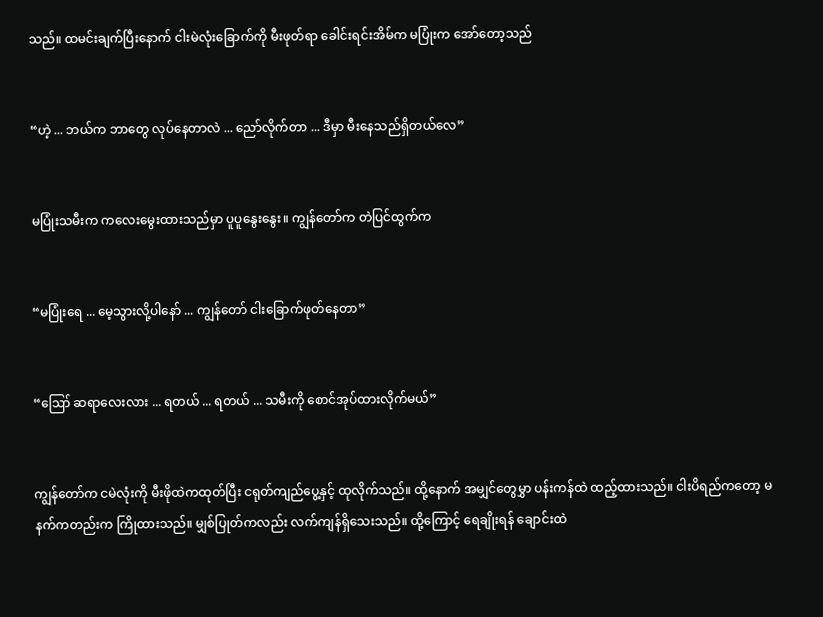သည်။ ထမင်းချက်ပြီးနောက် ငါးမဲလုံးခြောက်ကို မီးဖုတ်ရာ ခေါင်းရင်းအိမ်က မပြုံးက အော်တော့သည်


“ဟဲ့ ... ဘယ်က ဘာတွေ လုပ်နေတာလဲ ... ညော်လိုက်တာ ... ဒီမှာ မီးနေသည်ရှိတယ်လေ”


မပြုံးသမီးက ကလေးမွေးထားသည်မှာ ပူပူနွေးနွေး။ ကျွန်တော်က တဲပြင်ထွက်က


“မပြုံးရေ ... မေ့သွားလို့ပါနော် ... ကျွန်တော် ငါးခြောက်ဖုတ်နေတာ”


“ဪ ဆရာလေးလား ... ရတယ် ... ရတယ် ... သမီးကို စောင်အုပ်ထားလိုက်မယ်”


ကျွန်တော်က ငမဲလုံးကို မီးဖိုထဲကထုတ်ပြီး ငရုတ်ကျည်ပွေ့နှင့် ထုလိုက်သည်။ ထို့နောက် အမျှင်တွေမွှာ ပန်းကန်ထဲ ထည့်ထားသည်။ ငါးပိရည်ကတော့ မနက်ကတည်းက ကြိုထားသည်။ မျှစ်ပြုတ်ကလည်း လက်ကျန်ရှိသေးသည်။ ထို့ကြောင့် ရေချိုးရန် ချောင်းထဲ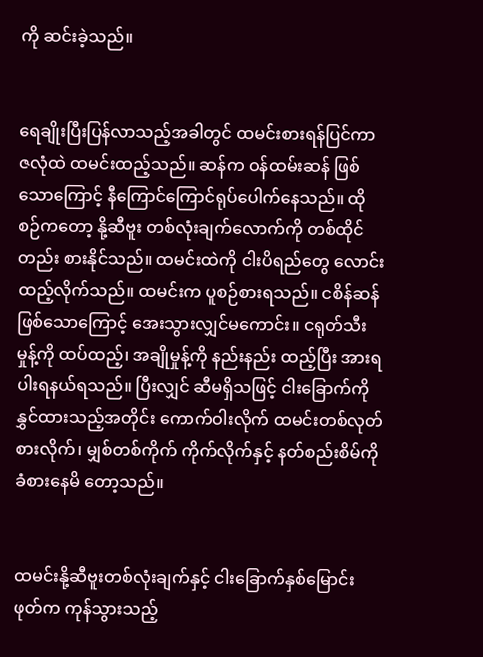ကို ဆင်းခဲ့သည်။


ရေချိုးပြီးပြန်လာသည့်အခါတွင် ထမင်းစားရန်ပြင်ကာ ဇလုံထဲ ထမင်းထည့်သည်။ ဆန်က ဝန်ထမ်းဆန် ဖြစ်သောကြောင့် နီကြောင်ကြောင်ရုပ်ပေါက်နေသည်။ ထိုစဉ်ကတော့ နို့ဆီဗူး တစ်လုံးချက်လောက်ကို တစ်ထိုင်တည်း စားနိုင်သည်။ ထမင်းထဲကို ငါးပိရည်တွေ လောင်းထည့်လိုက်သည်။ ထမင်းက ပူစဉ်စားရသည်။ ငစိန်ဆန်ဖြစ်သောကြောင့် အေးသွားလျှင်မကောင်း။ ငရုတ်သီးမှုန့်ကို ထပ်ထည့်၊ အချိုမှုန့်ကို နည်းနည်း ထည့်ပြီး အားရပါးရနယ်ရသည်။ ပြီးလျှင် ဆီမရှိသဖြင့် ငါးခြောက်ကို နွှင်ထားသည့်အတိုင်း ကောက်ဝါးလိုက် ထမင်းတစ်လုတ်စားလိုက်၊ မျှစ်တစ်ကိုက် ကိုက်လိုက်နှင့် နတ်စည်းစိမ်ကို ခံစားနေမိ တော့သည်။


ထမင်းနို့ဆီဗူးတစ်လုံးချက်နှင့် ငါးခြောက်နှစ်မြောင်းဖုတ်က ကုန်သွားသည့်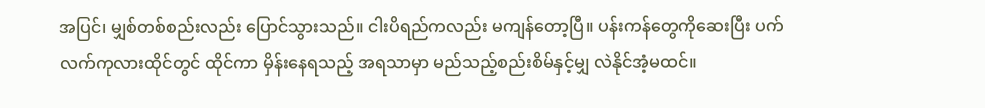အပြင်၊ မျှစ်တစ်စည်းလည်း ပြောင်သွားသည်။ ငါးပိရည်ကလည်း မကျန်တော့ပြီ။ ပန်းကန်တွေကိုဆေးပြီး ပက်လက်ကုလားထိုင်တွင် ထိုင်ကာ မှိန်းနေရသည့် အရသာမှာ မည်သည့်စည်းစိမ်နှင့်မျှ လဲနိုင်အံ့မထင်။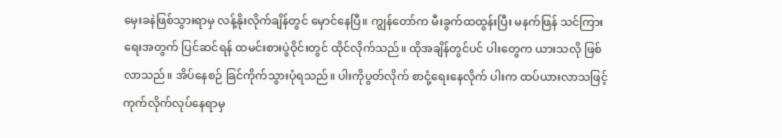မှေးခနဲဖြစ်သွားရာမှ လန့်နိုးလိုက်ချိန်တွင် မှောင်နေပြီ။ ကျွန်တော်က မီးခွက်ထထွန်းပြီး မနက်ဖြန် သင်ကြားရေးအတွက် ပြင်ဆင်ရန် ထမင်းစားပွဲဝိုင်းတွင် ထိုင်လိုက်သည်။ ထိုအချိန်တွင်ပင် ပါးတွေက ယားသလို ဖြစ်လာသည်။ အိပ်နေစဉ် ခြင်ကိုက်သွားပုံရသည်။ ပါးကိုပွတ်လိုက် စာငုံ့ရေးနေလိုက် ပါးက ထပ်ယားလာသဖြင့် ကုက်လိုက်လုပ်နေရာမှ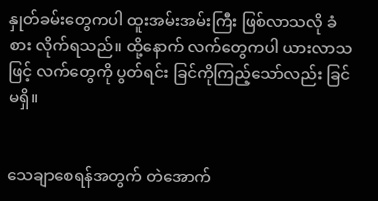နှုတ်ခမ်းတွေကပါ ထူးအမ်းအမ်းကြီး ဖြစ်လာသလို ခံစား လိုက်ရသည်။ ထို့နောက် လက်တွေကပါ ယားလာသဖြင့် လက်တွေကို ပွတ်ရင်း ခြင်ကိုကြည့်သော်လည်း ခြင်မရှိ။


သေချာစေရန်အတွက် တဲအောက်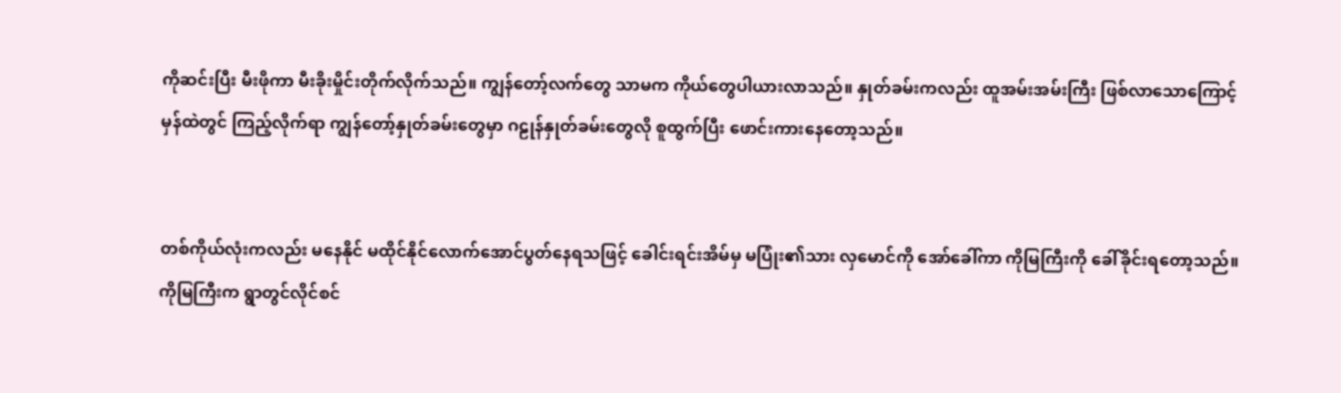ကိုဆင်းပြီး မီးဖိုကာ မီးခိုးမှိုင်းတိုက်လိုက်သည်။ ကျွန်တော့်လက်တွေ သာမက ကိုယ်တွေပါယားလာသည်။ နှုတ်ခမ်းကလည်း ထူအမ်းအမ်းကြီး ဖြစ်လာသောကြောင့် မှန်ထဲတွင် ကြည့်လိုက်ရာ ကျွန်တော့်နှုတ်ခမ်းတွေမှာ ဂဠုန်နှုတ်ခမ်းတွေလို စူထွက်ပြီး ဖောင်းကားနေတော့သည်။


တစ်ကိုယ်လုံးကလည်း မနေနိုင် မထိုင်နိုင်လောက်အောင်ပွတ်နေရသဖြင့် ခေါင်းရင်းအိမ်မှ မပြုံး၏သား လှမောင်ကို အော်ခေါ်ကာ ကိုမြကြီးကို ခေါ်ခိုင်းရတော့သည်။ ကိုမြကြီးက ရွာတွင်လိုင်စင်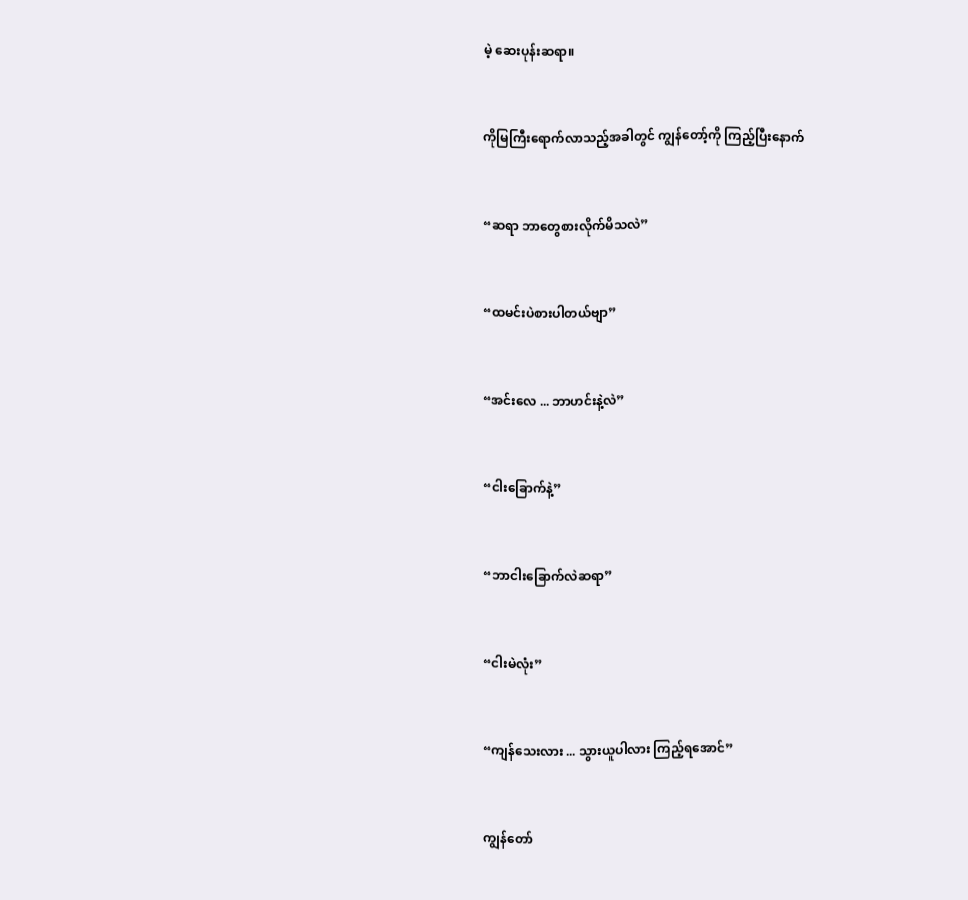မဲ့ ဆေးပုန်းဆရာ။


ကိုမြကြီးရောက်လာသည့်အခါတွင် ကျွန်တော့်ကို ကြည့်ပြီးနောက်


“ဆရာ ဘာတွေစားလိုက်မိသလဲ”


“ထမင်းပဲစားပါတယ်ဗျာ”


“အင်းလေ ... ဘာဟင်းနဲ့လဲ”


“ငါးခြောက်နဲ့”


“ဘာငါးခြောက်လဲဆရာ”


“ငါးမဲလုံး”


“ကျန်သေးလား ... သွားယူပါလား ကြည့်ရအောင်”


ကျွန်တော်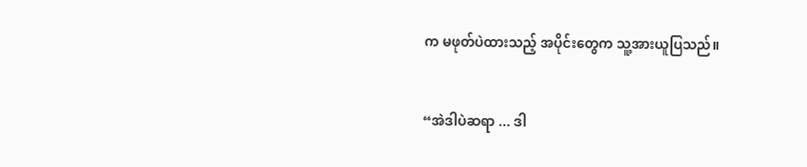က မဖုတ်ပဲထားသည့် အပိုင်းတွေက သူ့အားယူပြသည်။


“အဲဒါပဲဆရာ ... ဒါ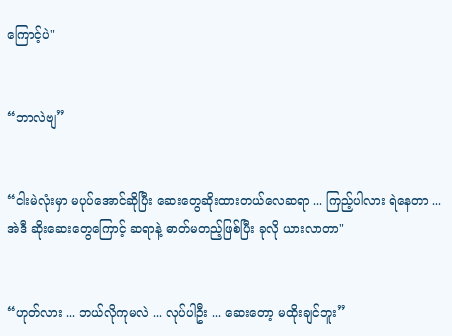ကြောင့်ပဲ"


“ဘာလဲဗျ”


“ငါးမဲလုံးမှာ မပုပ်အောင်ဆိုပြီး ဆေးတွေဆိုးထားတယ်လေဆရာ ... ကြည့်ပါလား ရဲနေတာ ... အဲဒီ ဆိုးဆေးတွေကြောင့် ဆရာနဲ့ ဓာတ်မတည့်ဖြစ်ပြီး ခုလို ယားလာတာ"


“ဟုတ်လား ... ဘယ်လိုကုမလဲ ... လုပ်ပါဦး ... ဆေးတော့ မထိုးချင်ဘူး”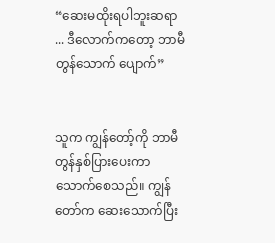“ဆေးမထိုးရပါဘူးဆရာ ... ဒီလောက်ကတော့ ဘာမီတွန်သောက် ပျောက်”


သူက ကျွန်တော့်ကို ဘာမီတွန်နှစ်ပြားပေးကာ သောက်စေသည်။ ကျွန်တော်က ဆေးသောက်ပြီး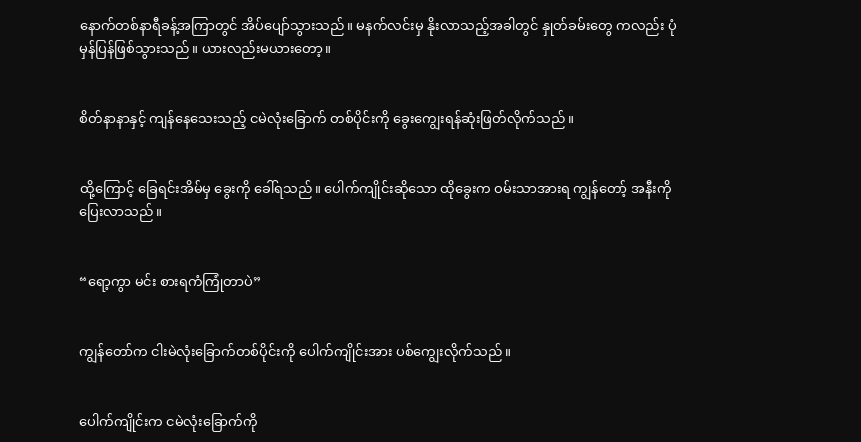နောက်တစ်နာရီခန့်အကြာတွင် အိပ်ပျော်သွားသည်။ မနက်လင်းမှ နိုးလာသည့်အခါတွင် နှုတ်ခမ်းတွေ ကလည်း ပုံမှန်ပြန်ဖြစ်သွားသည်။ ယားလည်းမယားတော့။


စိတ်နာနာနှင့် ကျန်နေသေးသည့် ငမဲလုံးခြောက် တစ်ပိုင်းကို ခွေးကျွေးရန်ဆုံးဖြတ်လိုက်သည်။


ထို့ကြောင့် ခြေရင်းအိမ်မှ ခွေးကို ခေါ်ရသည်။ ပေါက်ကျိုင်းဆိုသော ထိုခွေးက ဝမ်းသာအားရ ကျွန်တော့် အနီးကို ပြေးလာသည်။


“ရော့ကွာ မင်း စားရကံကြုံတာပဲ”


ကျွန်တော်က ငါးမဲလုံးခြောက်တစ်ပိုင်းကို ပေါက်ကျိုင်းအား ပစ်ကျွေးလိုက်သည်။


ပေါက်ကျိုင်းက ငမဲလုံးခြောက်ကို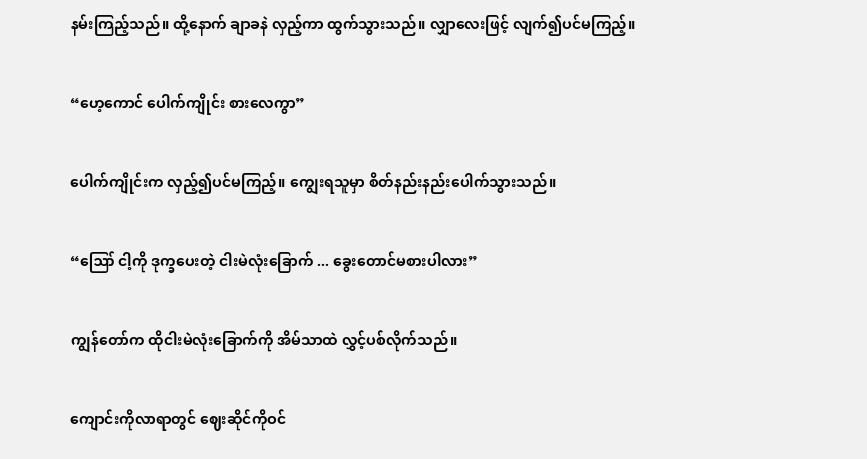နမ်းကြည့်သည်။ ထို့နောက် ချာခနဲ လှည့်ကာ ထွက်သွားသည်။ လျှာလေးဖြင့် လျက်၍ပင်မကြည့်။


“ဟေ့ကောင် ပေါက်ကျိုင်း စားလေကွာ”


ပေါက်ကျိုင်းက လှည့်၍ပင်မကြည့်။ ကျွေးရသူမှာ စိတ်နည်းနည်းပေါက်သွားသည်။


“ဪ ငါ့ကို ဒုက္ခပေးတဲ့ ငါးမဲလုံးခြောက် ... ခွေးတောင်မစားပါလား”


ကျွန်တော်က ထိုငါးမဲလုံးခြောက်ကို အိမ်သာထဲ လွှင့်ပစ်လိုက်သည်။


ကျောင်းကိုလာရာတွင် ဈေးဆိုင်ကိုဝင်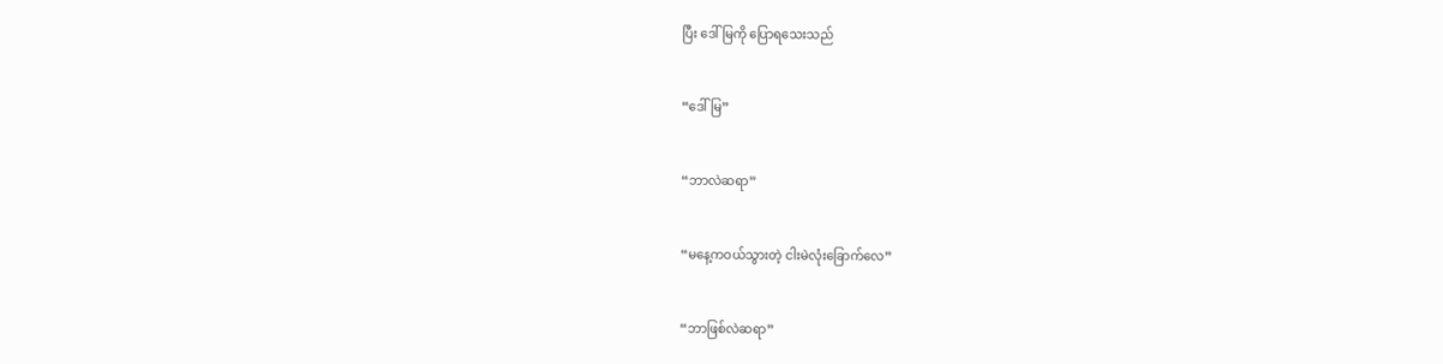ပြီး ဒေါ်မြကို ပြောရသေးသည်


“ဒေါ်မြ”


“ဘာလဲဆရာ”


“မနေ့ကဝယ်သွားတဲ့ ငါးမဲလုံးခြောက်လေ”


“ဘာဖြစ်လဲဆရာ”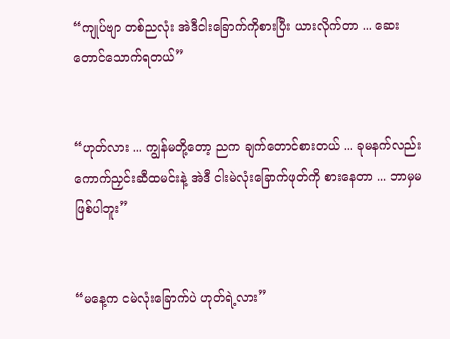“ကျုပ်ဗျာ တစ်ညလုံး အဲဒီငါးခြောက်ကိုစားပြီး ယားလိုက်တာ ... ဆေးတောင်သောက်ရတယ်”


“ဟုတ်လား ... ကျွန်မတို့တော့ ညက ချက်တောင်စားတယ် ... ခုမနက်လည်း ကောက်ညှင်းဆီထမင်းနဲ့ အဲဒီ ငါးမဲလုံးခြောက်ဖုတ်ကို စားနေတာ ... ဘာမှမဖြစ်ပါဘူး”


“မနေ့က ငမဲလုံးခြောက်ပဲ ဟုတ်ရဲ့လား”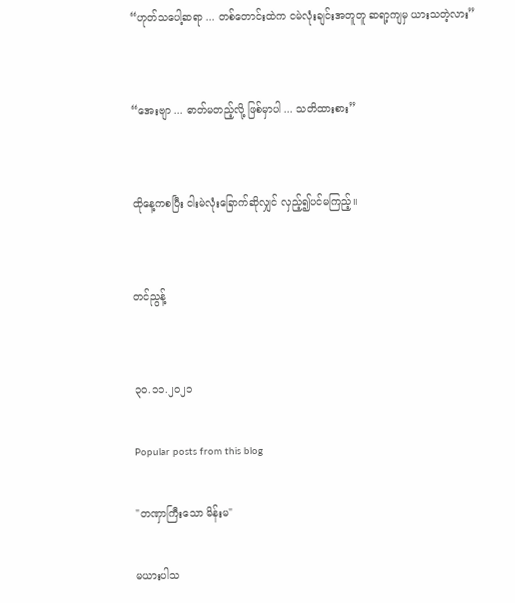“ဟုတ်သပေါ့ဆရာ ... တစ်တောင်းထဲက ငမဲလုံးချင်းအတူတူ ဆရာ့ကျမှ ယားသတဲ့လား”


“အေးဗျာ ... ဓာတ်မတည့်လို့ ဖြစ်မှာပါ ... သတိထားစား”


ထိုနေ့ကစပြီး ငါးမဲလုံးခြောက်ဆိုလျှင် လှည့်၍ပင်မကြည့်။


တင်ညွန့်


၃၀.၁၁.၂၀၂၁

Popular posts from this blog

"တဏှာကြီးသော မိန်းမ"

မယားပါသ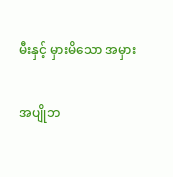မီးနှင့် မှားမိသော အမှား

အပျိုဘ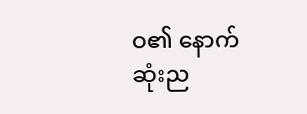ဝ၏ နောက်ဆုံးည